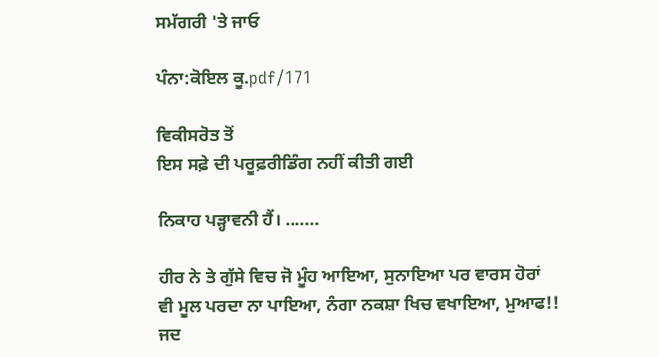ਸਮੱਗਰੀ 'ਤੇ ਜਾਓ

ਪੰਨਾ:ਕੋਇਲ ਕੂ.pdf/171

ਵਿਕੀਸਰੋਤ ਤੋਂ
ਇਸ ਸਫ਼ੇ ਦੀ ਪਰੂਫ਼ਰੀਡਿੰਗ ਨਹੀਂ ਕੀਤੀ ਗਈ

ਨਿਕਾਹ ਪੜ੍ਹਾਵਨੀ ਹੈਂ। .......

ਹੀਰ ਨੇ ਤੇ ਗੁੱਸੇ ਵਿਚ ਜੋ ਮੂੰਹ ਆਇਆ, ਸੁਨਾਇਆ ਪਰ ਵਾਰਸ ਹੋਰਾਂ ਵੀ ਮੂਲ ਪਰਦਾ ਨਾ ਪਾਇਆ, ਨੰਗਾ ਨਕਸ਼ਾ ਖਿਚ ਵਖਾਇਆ, ਮੁਆਫ!! ਜਦ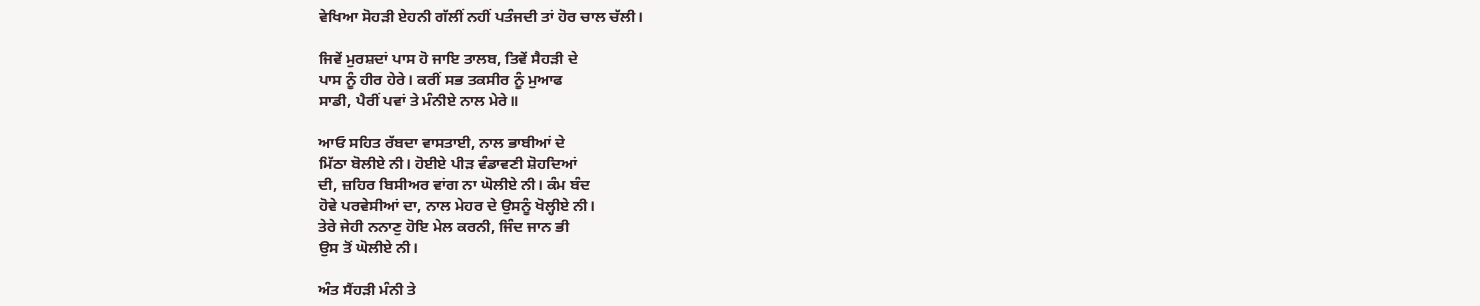ਵੇਖਿਆ ਸੋਹੜੀ ਏਹਨੀ ਗੱਲੀਂ ਨਹੀਂ ਪਤੰਜਦੀ ਤਾਂ ਹੋਰ ਚਾਲ ਚੱਲੀ।

ਜਿਵੇਂ ਮੁਰਸ਼ਦਾਂ ਪਾਸ ਹੋ ਜਾਇ ਤਾਲਬ, ਤਿਵੇਂ ਸੈਹੜੀ ਦੇ
ਪਾਸ ਨੂੰ ਹੀਰ ਹੇਰੇ। ਕਰੀਂ ਸਭ ਤਕਸੀਰ ਨੂੰ ਮੁਆਫ
ਸਾਡੀ, ਪੈਰੀਂ ਪਵਾਂ ਤੇ ਮੰਨੀਏ ਨਾਲ ਮੇਰੇ॥

ਆਓ ਸਹਿਤ ਰੱਬਦਾ ਵਾਸਤਾਈ, ਨਾਲ ਭਾਬੀਆਂ ਦੇ
ਮਿੱਠਾ ਬੋਲੀਏ ਨੀ। ਹੋਈਏ ਪੀੜ ਵੰਡਾਵਣੀ ਸ਼ੋਹਦਿਆਂ
ਦੀ, ਜ਼ਹਿਰ ਬਿਸੀਅਰ ਵਾਂਗ ਨਾ ਘੋਲੀਏ ਨੀ। ਕੰਮ ਬੰਦ
ਹੋਵੇ ਪਰਵੇਸੀਆਂ ਦਾ, ਨਾਲ ਮੇਹਰ ਦੇ ਉਸਨੂੰ ਖੋਲ੍ਹੀਏ ਨੀ।
ਤੇਰੇ ਜੇਹੀ ਨਨਾਣੁ ਹੋਇ ਮੇਲ ਕਰਨੀ, ਜਿੰਦ ਜਾਨ ਭੀ
ਉਸ ਤੋਂ ਘੋਲੀਏ ਨੀ।

ਅੰਤ ਸੈਂਹੜੀ ਮੰਨੀ ਤੇ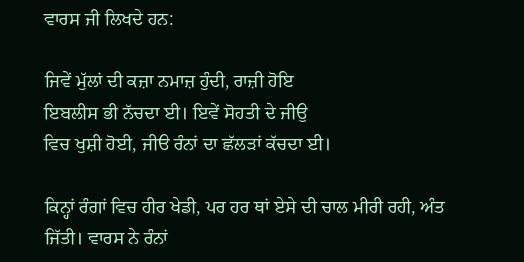ਵਾਰਸ ਜੀ ਲਿਖਦੇ ਹਨ:

ਜਿਵੇਂ ਮੁੱਲਾਂ ਦੀ ਕਜ਼ਾ ਨਮਾਜ਼ ਹੁੰਦੀ, ਰਾਜ਼ੀ ਹੋਇ
ਇਬਲੀਸ ਭੀ ਨੱਚਦਾ ਈ। ਇਵੇਂ ਸੋਹਤੀ ਦੇ ਜੀਉ
ਵਿਚ ਖੁਸ਼ੀ ਹੋਈ, ਜੀੳ ਰੰਨਾਂ ਦਾ ਛੱਲੜਾਂ ਕੱਚਦਾ ਈ।

ਕਿਨ੍ਹਾਂ ਰੰਗਾਂ ਵਿਚ ਹੀਰ ਖੇਡੀ, ਪਰ ਹਰ ਥਾਂ ਏਸੇ ਦੀ ਚਾਲ ਮੀਰੀ ਰਹੀ, ਅੰਤ ਜਿੱਤੀ। ਵਾਰਸ ਨੇ ਰੰਨਾਂ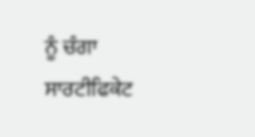ਨੂੰ ਚੰਗਾ ਸਾਰਟੀਫਿਕੇਟ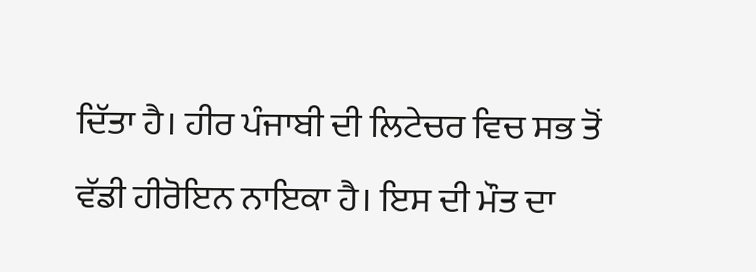ਦਿੱਤਾ ਹੈ। ਹੀਰ ਪੰਜਾਬੀ ਦੀ ਲਿਟੇਚਰ ਵਿਚ ਸਭ ਤੋਂ ਵੱਡੀ ਹੀਰੋਇਨ ਨਾਇਕਾ ਹੈ। ਇਸ ਦੀ ਮੌਤ ਦਾ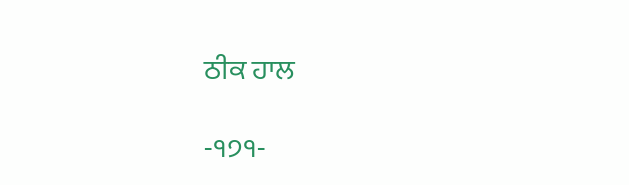ਠੀਕ ਹਾਲ

-੧੭੧-